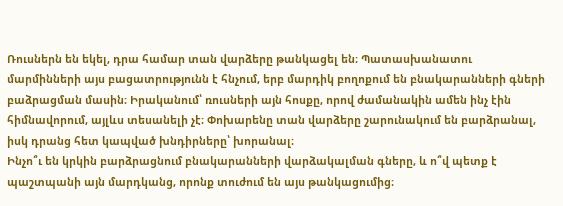Ռուսներն են եկել, դրա համար տան վարձերը թանկացել են։ Պատասխանատու մարմինների այս բացատրությունն է հնչում, երբ մարդիկ բողոքում են բնակարանների գների բաձրացման մասին։ Իրականում՝ ռուսների այն հոսքը, որով ժամանակին ամեն ինչ էին հիմնավորում, այլևս տեսանելի չէ։ Փոխարենը տան վարձերը շարունակում են բարձրանալ, իսկ դրանց հետ կապված խնդիրները՝ խորանալ։
Ինչո՞ւ են կրկին բարձրացնում բնակարանների վարձակալման գները, և ո՞վ պետք է պաշտպանի այն մարդկանց, որոնք տուժում են այս թանկացումից։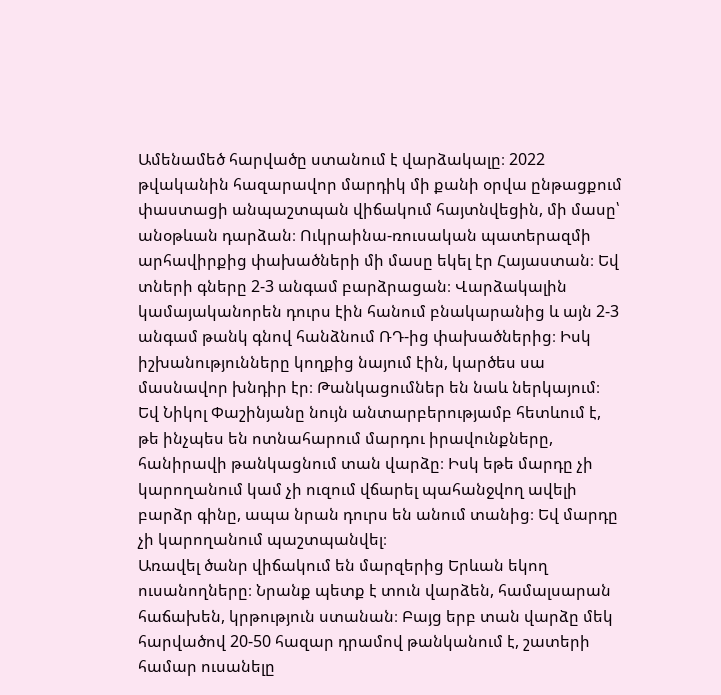Ամենամեծ հարվածը ստանում է վարձակալը։ 2022 թվականին հազարավոր մարդիկ մի քանի օրվա ընթացքում փաստացի անպաշտպան վիճակում հայտնվեցին, մի մասը՝ անօթևան դարձան։ Ուկրաինա-ռուսական պատերազմի արհավիրքից փախածների մի մասը եկել էր Հայաստան։ Եվ տների գները 2-3 անգամ բարձրացան։ Վարձակալին կամայականորեն դուրս էին հանում բնակարանից և այն 2-3 անգամ թանկ գնով հանձնում ՌԴ-ից փախածներից։ Իսկ իշխանությունները կողքից նայում էին, կարծես սա մասնավոր խնդիր էր։ Թանկացումներ են նաև ներկայում։ Եվ Նիկոլ Փաշինյանը նույն անտարբերությամբ հետևում է, թե ինչպես են ոտնահարում մարդու իրավունքները, հանիրավի թանկացնում տան վարձը։ Իսկ եթե մարդը չի կարողանում կամ չի ուզում վճարել պահանջվող ավելի բարձր գինը, ապա նրան դուրս են անում տանից։ Եվ մարդը չի կարողանում պաշտպանվել։
Առավել ծանր վիճակում են մարզերից Երևան եկող ուսանողները։ Նրանք պետք է տուն վարձեն, համալսարան հաճախեն, կրթություն ստանան։ Բայց երբ տան վարձը մեկ հարվածով 20-50 հազար դրամով թանկանում է, շատերի համար ուսանելը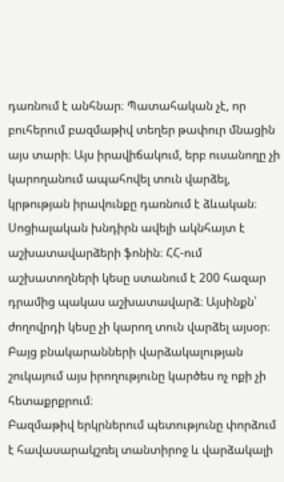դառնում է անհնար։ Պատահական չէ, որ բուհերում բազմաթիվ տեղեր թափուր մնացին այս տարի։ Այս իրավիճակում, երբ ուսանողը չի կարողանում ապահովել տուն վարձել, կրթության իրավունքը դառնում է ձևական։
Սոցիալական խնդիրն ավելի ակնհայտ է աշխատավարձերի ֆոնին։ ՀՀ-ում աշխատողների կեսը ստանում է 200 հազար դրամից պակաս աշխատավարձ։ Այսինքն՝ ժողովրդի կեսը չի կարող տուն վարձել այսօր։ Բայց բնակարանների վարձակալության շուկայում այս իրողությունը կարծես ոչ ոքի չի հետաքրքրում։
Բազմաթիվ երկրներում պետությունը փորձում է հավասարակշռել տանտիրոջ և վարձակալի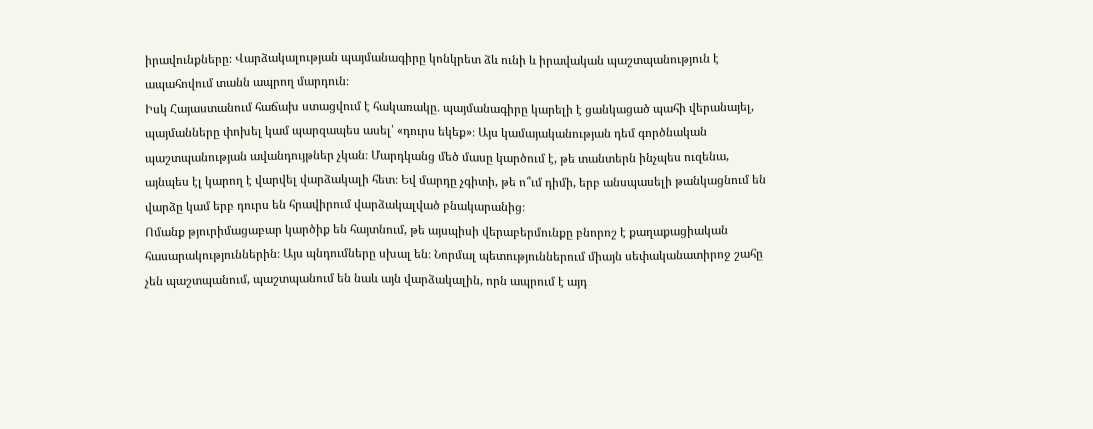իրավունքները։ Վարձակալության պայմանագիրը կոնկրետ ձև ունի և իրավական պաշտպանություն է ապահովում տանն ապրող մարդուն։
Իսկ Հայաստանում հաճախ ստացվում է հակառակը․ պայմանագիրը կարելի է ցանկացած պահի վերանայել, պայմանները փոխել կամ պարզապես ասել՝ «դուրս եկեք»։ Այս կամայականության դեմ գործնական պաշտպանության ավանդույթներ չկան։ Մարդկանց մեծ մասը կարծում է, թե տանտերն ինչպես ուզենա, այնպես էլ կարող է վարվել վարձակալի հետ։ Եվ մարդը չգիտի, թե ո՞ւմ դիմի, երբ անսպասելի թանկացնում են վարձը կամ երբ դուրս են հրավիրում վարձակալված բնակարանից։
Ոմանք թյուրիմացաբար կարծիք են հայտնում, թե այսպիսի վերաբերմունքը բնորոշ է քաղաքացիական հասարակություններին։ Այս պնդումները սխալ են։ Նորմալ պետություններում միայն սեփականատիրոջ շահը չեն պաշտպանում, պաշտպանում են նաև այն վարձակալին, որն ապրում է այդ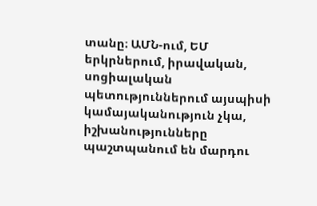տանը։ ԱՄՆ-ում, ԵՄ երկրներում, իրավական, սոցիալական պետություններում այսպիսի կամայականություն չկա, իշխանությունները պաշտպանում են մարդու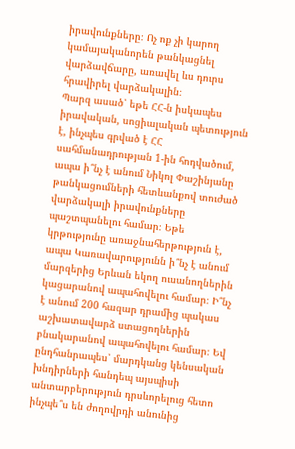իրավունքները։ Ոչ ոք չի կարող կամայականորեն թանկացնել վարձավճարը, առավել ևս դուրս հրավիրել վարձակալին։
Պարզ ասած՝ եթե ՀՀ-ն իսկապես իրավական, սոցիալական պետություն է, ինչպես գրված է ՀՀ սահմանադրության 1-ին հոդվածում, ապա ի՞նչ է անում Նիկոլ Փաշինյանը թանկացումների հետևանքով տուժած վարձակալի իրավունքները պաշտպանելու համար։ Եթե կրթությունը առաջնահերթություն է, ապա Կառավարությունն ի՞նչ է անում մարզերից Երևան եկող ուսանողներին կացարանով ապահովելու համար։ Ի՞նչ է անում 200 հազար դրամից պակաս աշխատավարձ ստացողներին բնակարանով ապահովելու համար։ Եվ ընդհանրապես՝ մարդկանց կենսական խնդիրների հանդեպ այսպիսի անտարբերություն դրսևորելուց հետո ինչպե՞ս են ժողովրդի անունից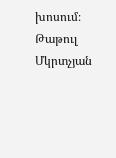խոսում։
Թաթուլ Մկրտչյան